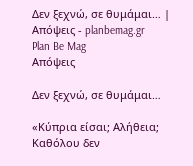Δεν ξεχνώ, σε θυμάμαι… | Απόψεις - planbemag.gr
Plan Be Mag
Απόψεις

Δεν ξεχνώ, σε θυμάμαι…

«Κύπρια είσαι; Αλήθεια; Καθόλου δεν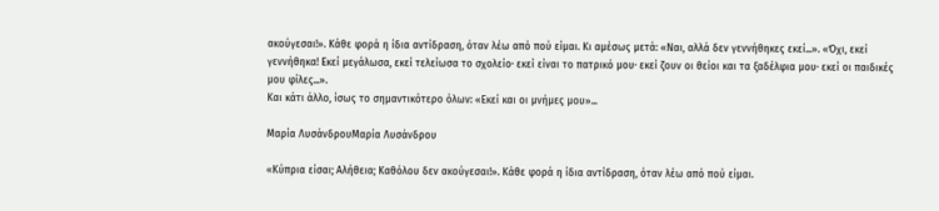ακούγεσαι!». Κάθε φορά η ίδια αντίδραση, όταν λέω από πού είμαι. Κι αμέσως μετά: «Ναι, αλλά δεν γεννήθηκες εκεί...». «Όχι, εκεί γεννήθηκα! Εκεί μεγάλωσα, εκεί τελείωσα το σχολείο· εκεί είναι το πατρικό μου· εκεί ζουν οι θείοι και τα ξαδέλφια μου· εκεί οι παιδικές μου φίλες...».
Και κάτι άλλο, ίσως το σημαντικότερο όλων: «Εκεί και οι μνήμες μου»...

Μαρία ΛυσάνδρουΜαρία Λυσάνδρου

«Κύπρια είσαι; Αλήθεια; Καθόλου δεν ακούγεσαι!». Κάθε φορά η ίδια αντίδραση, όταν λέω από πού είμαι.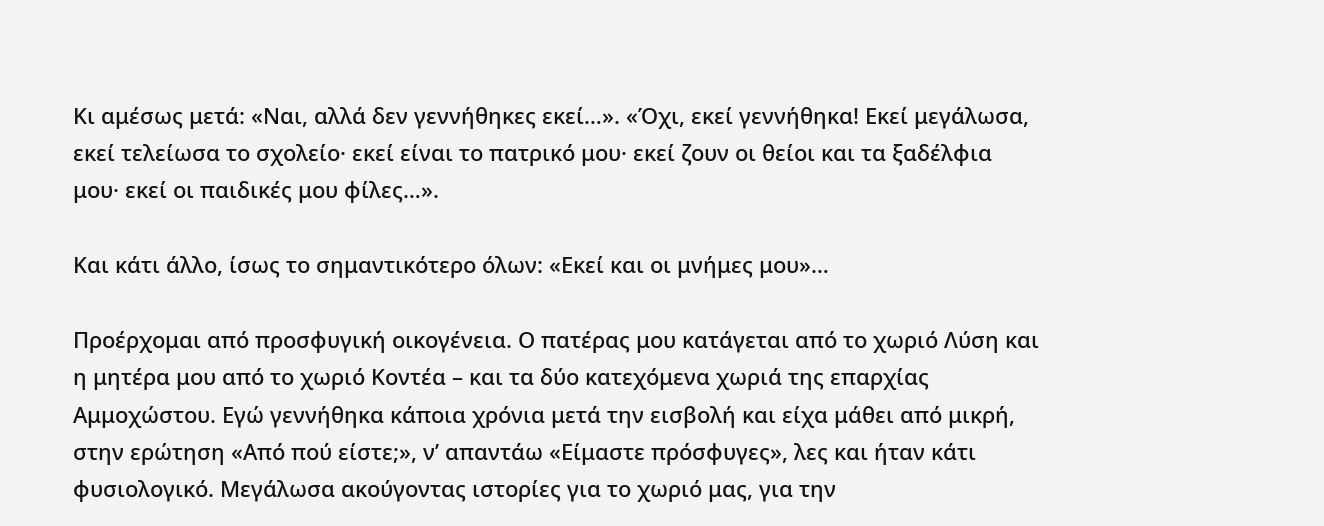Κι αμέσως μετά: «Ναι, αλλά δεν γεννήθηκες εκεί…». «Όχι, εκεί γεννήθηκα! Εκεί μεγάλωσα, εκεί τελείωσα το σχολείο· εκεί είναι το πατρικό μου· εκεί ζουν οι θείοι και τα ξαδέλφια μου· εκεί οι παιδικές μου φίλες…».

Και κάτι άλλο, ίσως το σημαντικότερο όλων: «Εκεί και οι μνήμες μου»…

Προέρχομαι από προσφυγική οικογένεια. Ο πατέρας μου κατάγεται από το χωριό Λύση και η μητέρα μου από το χωριό Κοντέα – και τα δύο κατεχόμενα χωριά της επαρχίας Αμμοχώστου. Εγώ γεννήθηκα κάποια χρόνια μετά την εισβολή και είχα μάθει από μικρή, στην ερώτηση «Από πού είστε;», ν’ απαντάω «Είμαστε πρόσφυγες», λες και ήταν κάτι φυσιολογικό. Μεγάλωσα ακούγοντας ιστορίες για το χωριό μας, για την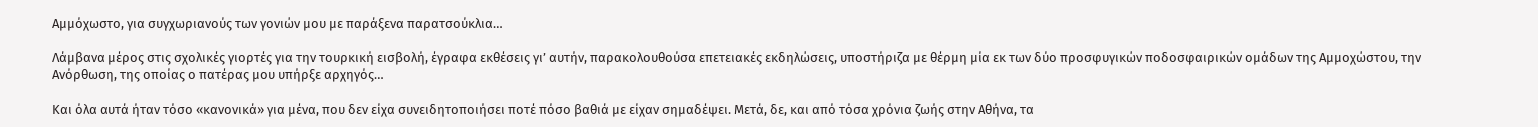Αμμόχωστο, για συγχωριανούς των γονιών μου με παράξενα παρατσούκλια…

Λάμβανα μέρος στις σχολικές γιορτές για την τουρκική εισβολή, έγραφα εκθέσεις γι’ αυτήν, παρακολουθούσα επετειακές εκδηλώσεις, υποστήριζα με θέρμη μία εκ των δύο προσφυγικών ποδοσφαιρικών ομάδων της Αμμοχώστου, την Ανόρθωση, της οποίας ο πατέρας μου υπήρξε αρχηγός…

Και όλα αυτά ήταν τόσο «κανονικά» για μένα, που δεν είχα συνειδητοποιήσει ποτέ πόσο βαθιά με είχαν σημαδέψει. Μετά, δε, και από τόσα χρόνια ζωής στην Αθήνα, τα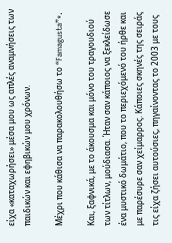είχα «καταχωρήσει» μέσα μου ως απλές αναμνήσεις των παιδικών και εφηβικών μου χρόνων.

Μέχρι που κάθισα να παρακολουθήσω το “Famagusta”*.

Και, ξαφνικά, με το άκουσμα και μόνο του τραγουδιού των τίτλων, μούδιασα. Ήταν σαν κάποιος να ξεκλείδωσε ένα μυστικό δωμάτιο, που το περιεχόμενό του ήρθε και με παρέσυρε σαν χείμαρρος. Κάποιες σκηνές της σειράς τις είχα ζήσει αυτούσιες, πηγαίνοντας το 2003 με τους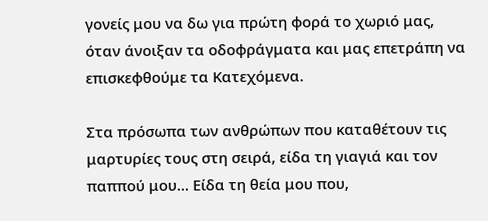γονείς μου να δω για πρώτη φορά το χωριό μας, όταν άνοιξαν τα οδοφράγματα και μας επετράπη να επισκεφθούμε τα Κατεχόμενα.

Στα πρόσωπα των ανθρώπων που καταθέτουν τις μαρτυρίες τους στη σειρά, είδα τη γιαγιά και τον παππού μου… Είδα τη θεία μου που,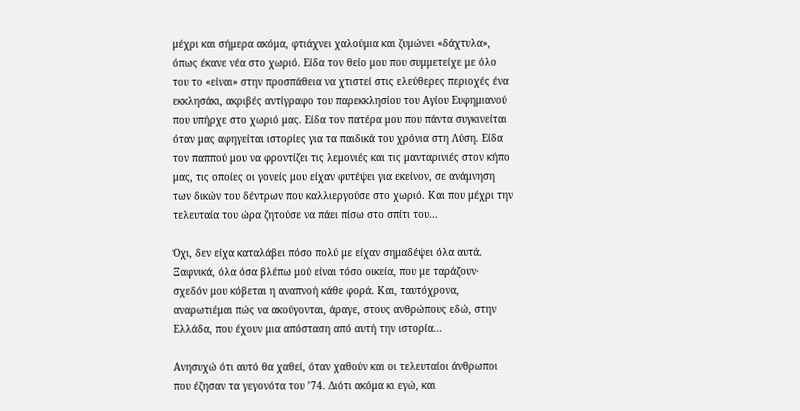μέχρι και σήμερα ακόμα, φτιάχνει χαλούμια και ζυμώνει «δάχτυλα», όπως έκανε νέα στο χωριό. Είδα τον θείο μου που συμμετείχε με όλο του το «είναι» στην προσπάθεια να χτιστεί στις ελεύθερες περιοχές ένα εκκλησάκι, ακριβές αντίγραφο του παρεκκλησίου του Αγίου Ευφημιανού που υπήρχε στο χωριό μας. Είδα τον πατέρα μου που πάντα συγκινείται όταν μας αφηγείται ιστορίες για τα παιδικά του χρόνια στη Λύση. Είδα τον παππού μου να φροντίζει τις λεμονιές και τις μανταρινιές στον κήπο μας, τις οποίες οι γονείς μου είχαν φυτέψει για εκείνον, σε ανάμνηση των δικών του δέντρων που καλλιεργούσε στο χωριό. Και που μέχρι την τελευταία του ώρα ζητούσε να πάει πίσω στο σπίτι του…

Όχι, δεν είχα καταλάβει πόσο πολύ με είχαν σημαδέψει όλα αυτά. Ξαφνικά, όλα όσα βλέπω μού είναι τόσο οικεία, που με ταράζουν· σχεδόν μου κόβεται η αναπνοή κάθε φορά. Και, ταυτόχρονα, αναρωτιέμαι πώς να ακούγονται, άραγε, στους ανθρώπους εδώ, στην Ελλάδα, που έχουν μια απόσταση από αυτή την ιστορία…

Ανησυχώ ότι αυτό θα χαθεί, όταν χαθούν και οι τελευταίοι άνθρωποι που έζησαν τα γεγονότα του ’74. Διότι ακόμα κι εγώ, και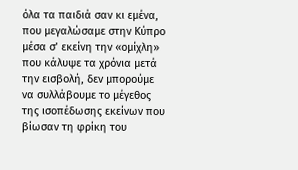όλα τα παιδιά σαν κι εμένα, που μεγαλώσαμε στην Κύπρο μέσα σ’ εκείνη την «ομίχλη» που κάλυψε τα χρόνια μετά την εισβολή, δεν μπορούμε να συλλάβουμε το μέγεθος της ισοπέδωσης εκείνων που βίωσαν τη φρίκη του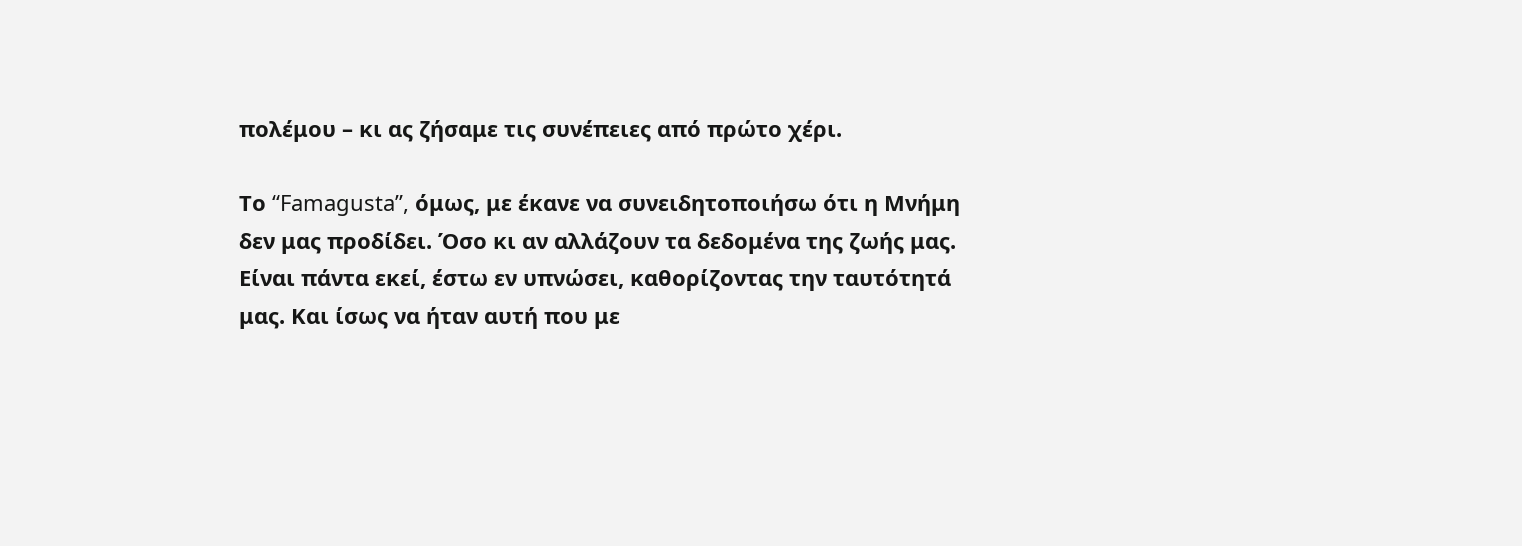πολέμου – κι ας ζήσαμε τις συνέπειες από πρώτο χέρι.

Το “Famagusta”, όμως, με έκανε να συνειδητοποιήσω ότι η Μνήμη δεν μας προδίδει. Όσο κι αν αλλάζουν τα δεδομένα της ζωής μας. Είναι πάντα εκεί, έστω εν υπνώσει, καθορίζοντας την ταυτότητά μας. Και ίσως να ήταν αυτή που με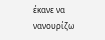έκανε να νανουρίζω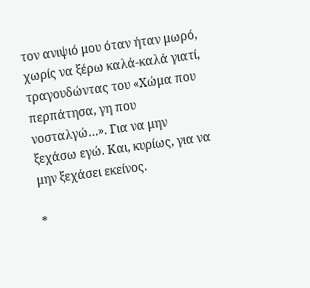τον ανιψιό μου όταν ήταν μωρό, χωρίς να ξέρω καλά-καλά γιατί, τραγουδώντας του «Χώμα που περπάτησα, γη που νοσταλγώ…». Για να μην ξεχάσω εγώ. Και, κυρίως, για να μην ξεχάσει εκείνος.

*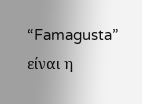“Famagusta” είναι η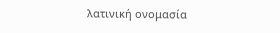λατινική ονομασία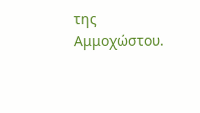της Αμμοχώστου.